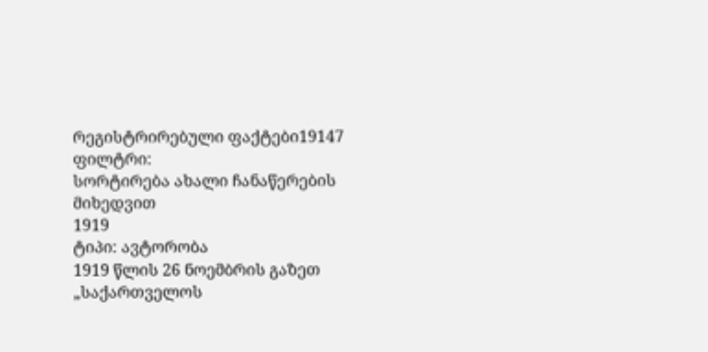რეგისტრირებული ფაქტები19147
ფილტრი:
სორტირება ახალი ჩანაწერების მიხედვით
1919
ტიპი: ავტორობა
1919 წლის 26 ნოემბრის გაზეთ „საქართველოს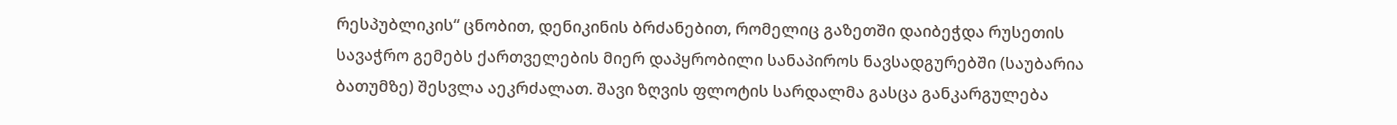რესპუბლიკის“ ცნობით, დენიკინის ბრძანებით, რომელიც გაზეთში დაიბეჭდა რუსეთის სავაჭრო გემებს ქართველების მიერ დაპყრობილი სანაპიროს ნავსადგურებში (საუბარია ბათუმზე) შესვლა აეკრძალათ. შავი ზღვის ფლოტის სარდალმა გასცა განკარგულება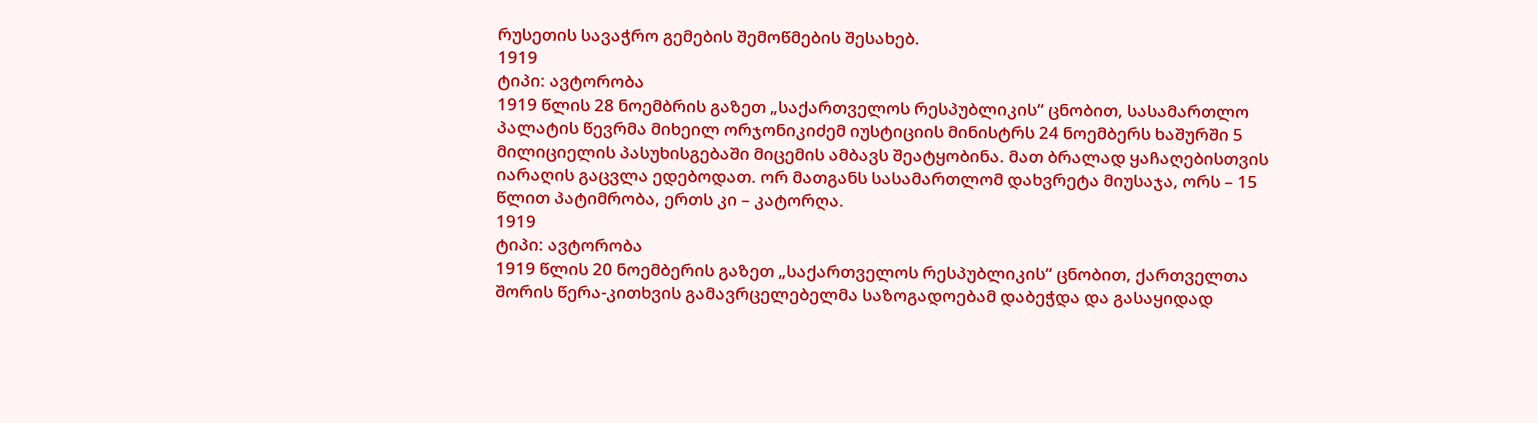რუსეთის სავაჭრო გემების შემოწმების შესახებ.
1919
ტიპი: ავტორობა
1919 წლის 28 ნოემბრის გაზეთ „საქართველოს რესპუბლიკის“ ცნობით, სასამართლო პალატის წევრმა მიხეილ ორჯონიკიძემ იუსტიციის მინისტრს 24 ნოემბერს ხაშურში 5 მილიციელის პასუხისგებაში მიცემის ამბავს შეატყობინა. მათ ბრალად ყაჩაღებისთვის იარაღის გაცვლა ედებოდათ. ორ მათგანს სასამართლომ დახვრეტა მიუსაჯა, ორს – 15 წლით პატიმრობა, ერთს კი – კატორღა.
1919
ტიპი: ავტორობა
1919 წლის 20 ნოემბერის გაზეთ „საქართველოს რესპუბლიკის“ ცნობით, ქართველთა შორის წერა-კითხვის გამავრცელებელმა საზოგადოებამ დაბეჭდა და გასაყიდად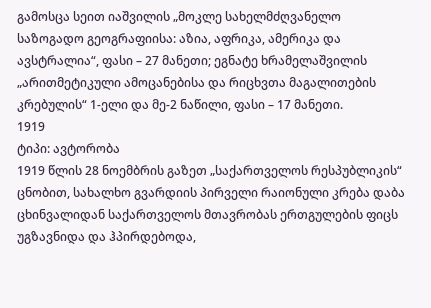გამოსცა სეით იაშვილის „მოკლე სახელმძღვანელო საზოგადო გეოგრაფიისა: აზია, აფრიკა, ამერიკა და ავსტრალია“, ფასი – 27 მანეთი; ეგნატე ხრამელაშვილის „არითმეტიკული ამოცანებისა და რიცხვთა მაგალითების კრებულის“ 1-ელი და მე-2 ნაწილი, ფასი – 17 მანეთი.
1919
ტიპი: ავტორობა
1919 წლის 28 ნოემბრის გაზეთ „საქართველოს რესპუბლიკის“ ცნობით, სახალხო გვარდიის პირველი რაიონული კრება დაბა ცხინვალიდან საქართველოს მთავრობას ერთგულების ფიცს უგზავნიდა და ჰპირდებოდა,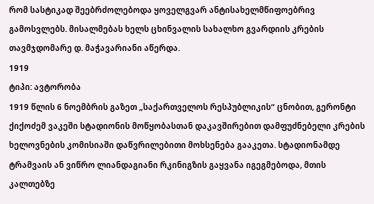რომ სასტიკად შეებრძოლებოდა ყოველგვარ ანტისახელმწიფოებრივ გამოსვლებს. მისალმებას ხელს ცხინვალის სახალხო გვარდიის კრების თავმჯდომარე დ. მაჭავარიანი აწერდა.
1919
ტიპი: ავტორობა
1919 წლის 6 ნოემბრის გაზეთ „საქართველოს რესპუბლიკის“ ცნობით, გერონტი ქიქოძემ ვაკეში სტადიონის მოწყობასთან დაკავშირებით დამფუძნებელი კრების ხელოვნების კომისიაში დაწვრილებითი მოხსენება გააკეთა. სტადიონამდე ტრამვაის ან ვიწრო ლიანდაგიანი რკინიგზის გაყვანა იგეგმებოდა, მთის კალთებზე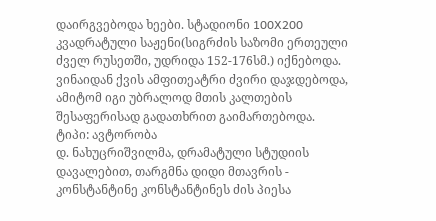დაირგვებოდა ხეები. სტადიონი 100X200 კვადრატული საჟენი(სიგრძის საზომი ერთეული ძველ რუსეთში, უდრიდა 152-176სმ.) იქნებოდა. ვინაიდან ქვის ამფითეატრი ძვირი დაჯდებოდა, ამიტომ იგი უბრალოდ მთის კალთების შესაფერისად გადათხრით გაიმართებოდა.
ტიპი: ავტორობა
დ. ნახუცრიშვილმა, დრამატული სტუდიის დავალებით, თარგმნა დიდი მთავრის - კონსტანტინე კონსტანტინეს ძის პიესა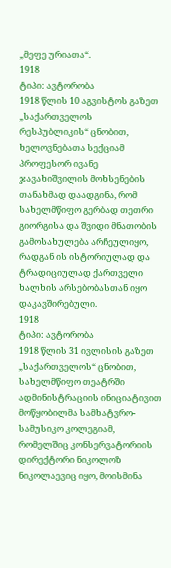„მეფე ურიათა“.
1918
ტიპი: ავტორობა
1918 წლის 10 აგვისტოს გაზეთ „საქართველოს რესპუბლიკის“ ცნობით, ხელოვნებათა სექციამ პროფესორ ივანე ჯავახიშვილის მოხსენების თანახმად დაადგინა, რომ სახელმწიფო გერბად თეთრი გიორგისა და შვიდი მნათობის გამოსახულება არჩეულიყო, რადგან ის ისტორიულად და ტრადიციულად ქართველი ხალხის არსებობასთან იყო დაკავშირებული.
1918
ტიპი: ავტორობა
1918 წლის 31 ივლისის გაზეთ „საქართველოს“ ცნობით, სახელმწიფო თეატრში ადმინისტრაციის ინიციატივით მოწყობილმა სამხატვრო-სამუსიკო კოლეგიამ, რომელშიც კონსერვატორიის დირექტორი ნიკოლოზ ნიკოლაევიც იყო, მოისმინა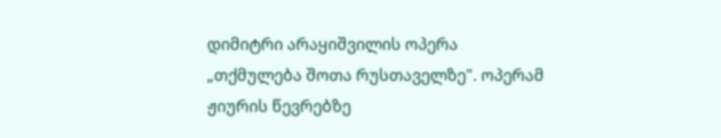დიმიტრი არაყიშვილის ოპერა „თქმულება შოთა რუსთაველზე". ოპერამ ჟიურის წევრებზე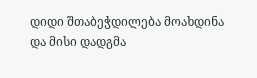დიდი შთაბეჭდილება მოახდინა და მისი დადგმა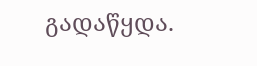გადაწყდა.